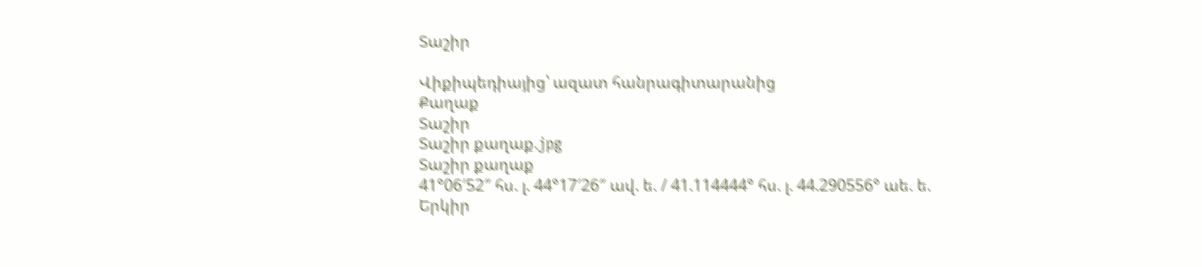Տաշիր

Վիքիպեդիայից՝ ազատ հանրագիտարանից
Քաղաք
Տաշիր
Տաշիր քաղաք.jpg
Տաշիր քաղաք
41°06′52″ հս. լ. 44°17′26″ ավ. ե. / 41.114444° հս. լ. 44.290556° աե. ե.
Երկիր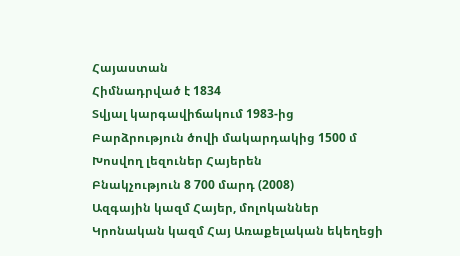Հայաստան
Հիմնադրված է 1834
Տվյալ կարգավիճակում 1983-ից
Բարձրություն ծովի մակարդակից 1500 մ
Խոսվող լեզուներ Հայերեն
Բնակչություն 8 700 մարդ (2008)
Ազգային կազմ Հայեր, մոլոկաններ
Կրոնական կազմ Հայ Առաքելական եկեղեցի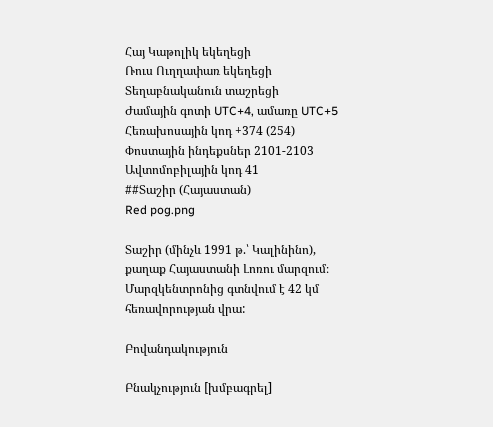Հայ Կաթոլիկ եկեղեցի
Ռուս Ուղղափառ եկեղեցի
Տեղաբնականուն տաշրեցի
Ժամային գոտի UTC+4, ամառը UTC+5
Հեռախոսային կոդ +374 (254)
Փոստային ինդեքսներ 2101-2103
Ավտոմոբիլային կոդ 41
##Տաշիր (Հայաստան)
Red pog.png

Տաշիր (մինչև 1991 թ.՝ Կալինինո), քաղաք Հայաստանի Լոռու մարզում։ Մարզկենտրոնից գտնվում է 42 կմ հեռավորության վրա:

Բովանդակություն

Բնակչություն [խմբագրել]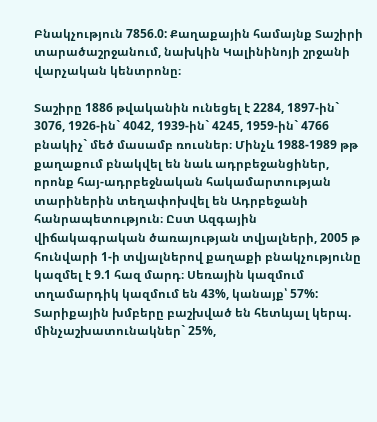Բնակչություն 7856.0: Քաղաքային համայնք Տաշիրի տարածաշրջանում, նախկին Կալինինոյի շրջանի վարչական կենտրոնը։

Տաշիրը 1886 թվականին ունեցել է 2284, 1897-ին` 3076, 1926-ին` 4042, 1939-ին` 4245, 1959-ին` 4766 բնակիչ` մեծ մասամբ ռուսներ։ Մինչև 1988-1989 թթ քաղաքում բնակվել են նաև ադրբեջանցիներ, որոնք հայ-ադրբեջնական հակամարտության տարիներին տեղափոխվել են Ադրբեջանի հանրապետություն։ Ըստ Ազգային վիճակագրական ծառայության տվյալների, 2005 թ հունվարի 1-ի տվյալներով քաղաքի բնակչությունը կազմել է 9.1 հազ մարդ։ Սեռային կազմում տղամարդիկ կազմում են 43%, կանայք՝ 57%: Տարիքային խմբերը բաշխված են հետևյալ կերպ. մինչաշխատունակներ` 25%,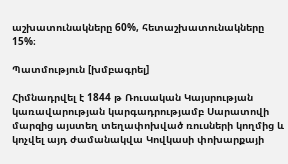աշխատունակները 60%, հետաշխատունակները 15%։

Պատմություն [խմբագրել]

Հիմնադրվել է 1844 թ Ռուսական Կայսրության կառավարության կարգադրությամբ Սարատովի մարզից այստեղ տեղափոխված ռուսների կողմից և կոչվել այդ ժամանակվա Կովկասի փոխարքայի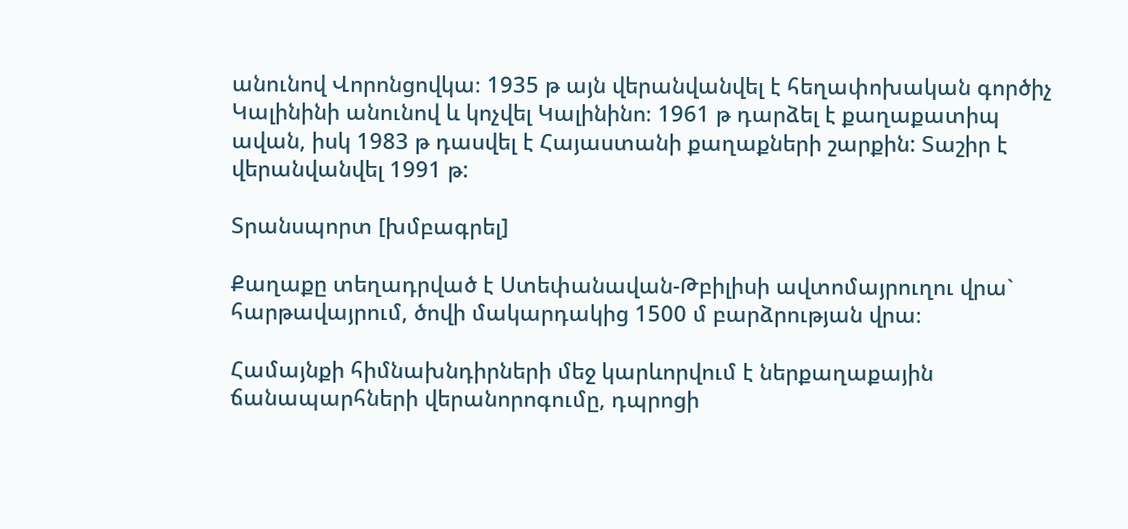անունով Վորոնցովկա։ 1935 թ այն վերանվանվել է հեղափոխական գործիչ Կալինինի անունով և կոչվել Կալինինո։ 1961 թ դարձել է քաղաքատիպ ավան, իսկ 1983 թ դասվել է Հայաստանի քաղաքների շարքին: Տաշիր է վերանվանվել 1991 թ:

Տրանսպորտ [խմբագրել]

Քաղաքը տեղադրված է Ստեփանավան-Թբիլիսի ավտոմայրուղու վրա` հարթավայրում, ծովի մակարդակից 1500 մ բարձրության վրա։

Համայնքի հիմնախնդիրների մեջ կարևորվում է ներքաղաքային ճանապարհների վերանորոգումը, դպրոցի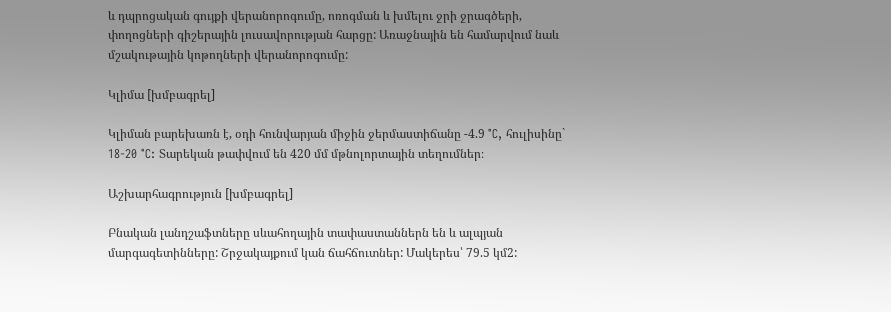և դպրոցական գույքի վերանորոգումը, ոռոգման և խմելու ջրի ջրագծերի, փողոցների գիշերային լուսավորության հարցը: Առաջնային են համարվում նաև մշակութային կոթողների վերանորոգումը:

Կլիմա [խմբագրել]

Կլիման բարեխառն է, օդի հունվարյան միջին ջերմաստիճանը -4.9 °C, հուլիսինը` 18-20 °C: Տարեկան թափվում են 420 մմ մթնոլորտային տեղումներ։

Աշխարհագրություն [խմբագրել]

Բնական լանդշաֆտները սևահողային տափաստաններն են և ալպյան մարգագետինները: Շրջակայքում կան ճահճուտներ: Մակերես՝ 79.5 կմ2: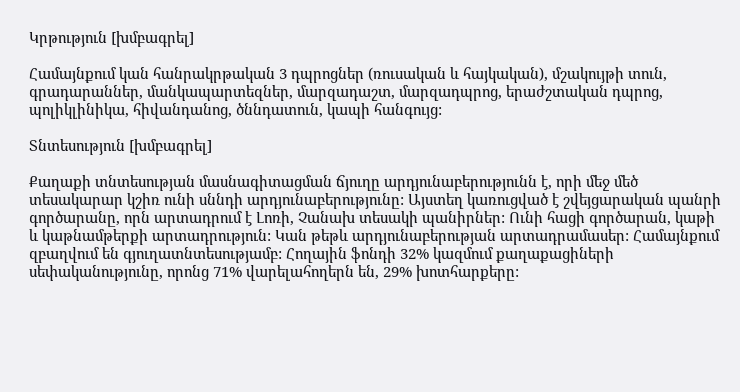Կրթություն [խմբագրել]

Համայնքում կան հանրակրթական 3 դպրոցներ (ռուսական և հայկական), մշակույթի տուն, գրադարաններ, մանկապարտեզներ, մարզադաշտ, մարզադպրոց, երաժշտական դպրոց, պոլիկլինիկա, հիվանդանոց, ծննդատուն, կապի հանգույց:

Տնտեսություն [խմբագրել]

Քաղաքի տնտեսության մասնագիտացման ճյուղը արդյունաբերությունն է, որի մեջ մեծ տեսակարար կշիռ ունի սննդի արդյունաբերությունը: Այստեղ կառուցված է շվեյցարական պանրի գործարանը, որն արտադրում է Լոռի, Չանախ տեսակի պանիրներ: Ունի հացի գործարան, կաթի և կաթնամթերքի արտադրություն: Կան թեթև արդյունաբերության արտադրամասեր: Համայնքում զբաղվում են գյուղատնտեսությամբ: Հողային ֆոնդի 32% կազմում քաղաքացիների սեփականությունը, որոնց 71% վարելահողերն են, 29% խոտհարքերը: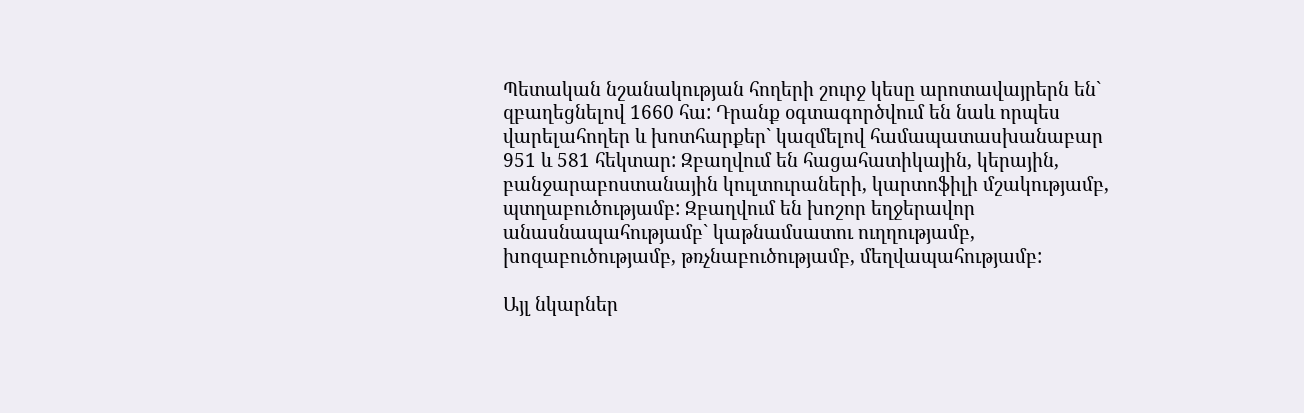Պետական նշանակության հողերի շուրջ կեսը արոտավայրերն են` զբաղեցնելով 1660 հա: Դրանք օգտագործվում են նաև որպես վարելահողեր և խոտհարքեր` կազմելով համապատասխանաբար 951 և 581 հեկտար: Զբաղվում են հացահատիկային, կերային, բանջարաբոստանային կուլտուրաների, կարտոֆիլի մշակությամբ, պտղաբուծությամբ: Զբաղվում են խոշոր եղջերավոր անասնապահությամբ` կաթնամսատու ուղղությամբ, խոզաբուծությամբ, թռչնաբուծությամբ, մեղվապահությամբ:

Այլ նկարներ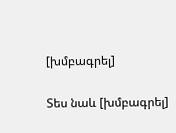[խմբագրել]

Տես նաև [խմբագրել]